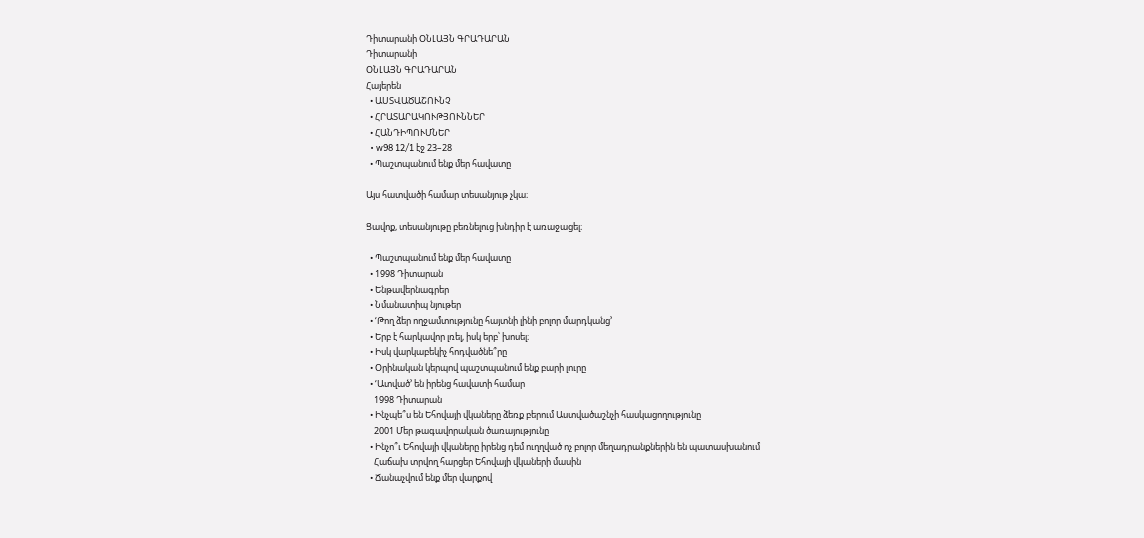Դիտարանի ՕՆԼԱՅՆ ԳՐԱԴԱՐԱՆ
Դիտարանի
ՕՆԼԱՅՆ ԳՐԱԴԱՐԱՆ
Հայերեն
  • ԱՍՏՎԱԾԱՇՈՒՆՉ
  • ՀՐԱՏԱՐԱԿՈՒԹՅՈՒՆՆԵՐ
  • ՀԱՆԴԻՊՈՒՄՆԵՐ
  • w98 12/1 էջ 23–28
  • Պաշտպանում ենք մեր հավատը

Այս հատվածի համար տեսանյութ չկա։

Ցավոք, տեսանյութը բեռնելուց խնդիր է առաջացել։

  • Պաշտպանում ենք մեր հավատը
  • 1998 Դիտարան
  • Ենթավերնագրեր
  • Նմանատիպ նյութեր
  • ‘Թող ձեր ողջամտությունը հայտնի լինի բոլոր մարդկանց’
  • Երբ է հարկավոր լռել, իսկ երբ՝ խոսել։
  • Իսկ վարկաբեկիչ հոդվածնե՞րը
  • Օրինական կերպով պաշտպանում ենք բարի լուրը
  • ‘Ատված’ են իրենց հավատի համար
    1998 Դիտարան
  • Ինչպե՞ս են Եհովայի վկաները ձեռք բերում Աստվածաշնչի հասկացողությունը
    2001 Մեր թագավորական ծառայությունը
  • Ինչո՞ւ Եհովայի վկաները իրենց դեմ ուղղված ոչ բոլոր մեղադրանքներին են պատասխանում
    Հաճախ տրվող հարցեր Եհովայի վկաների մասին
  • Ճանաչվում ենք մեր վարքով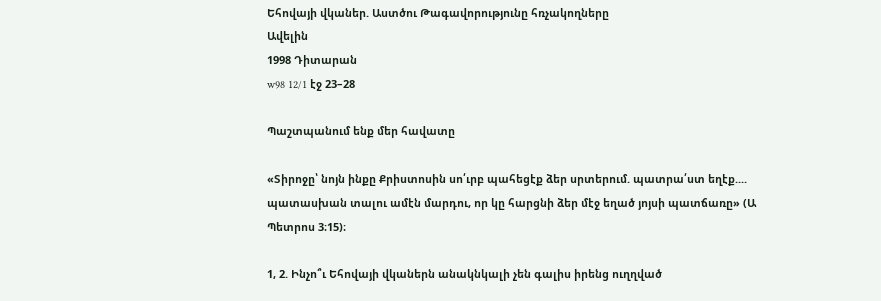Եհովայի վկաներ. Աստծու Թագավորությունը հռչակողները
Ավելին
1998 Դիտարան
w98 12/1 էջ 23–28

Պաշտպանում ենք մեր հավատը

«Տիրոջը՝ նոյն ինքը Քրիստոսին սո՛ւրբ պահեցէք ձեր սրտերում. պատրա՛ստ եղէք.... պատասխան տալու ամէն մարդու, որ կը հարցնի ձեր մէջ եղած յոյսի պատճառը» (Ա Պետրոս 3։15)։

1, 2. Ինչո՞ւ Եհովայի վկաներն անակնկալի չեն գալիս իրենց ուղղված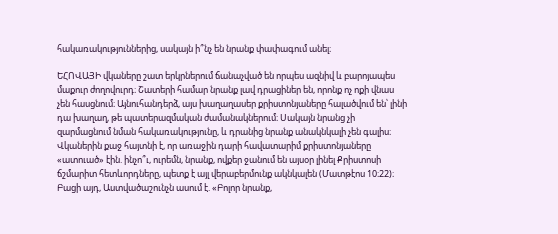հակառակություններից, սակայն ի՞նչ են նրանք փափագում անել։

ԵՀՈՎԱՅԻ վկաները շատ երկրներում ճանաչված են որպես ազնիվ և բարոյապես մաքուր ժողովուրդ։ Շատերի համար նրանք լավ դրացիներ են, որոնք ոչ ոքի վնաս չեն հասցնում։ Այնուհանդերձ, այս խաղաղասեր քրիստոնյաները հալածվում են՝ լինի դա խաղաղ, թե պատերազմական ժամանակներում։ Սակայն նրանց չի զարմացնում նման հակառակությունը, և դրանից նրանք անակնկալի չեն գալիս։ Վկաներին քաջ հայտնի է, որ առաջին դարի հավատարիմ քրիստոնյաները «ատուած» էին. ինչո՞ւ, ուրեմն, նրանք, ովքեր ջանում են այսօր լինել Քրիստոսի ճշմարիտ հետևորդները, պետք է այլ վերաբերմունք ակնկալեն (Մատթէոս 10։22)։ Բացի այդ, Աստվածաշունչն ասում է. «Բոլոր նրանք,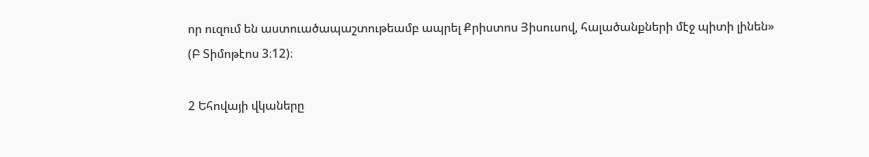որ ուզում են աստուածապաշտութեամբ ապրել Քրիստոս Յիսուսով, հալածանքների մէջ պիտի լինեն» (Բ Տիմոթէոս 3։12)։

2 Եհովայի վկաները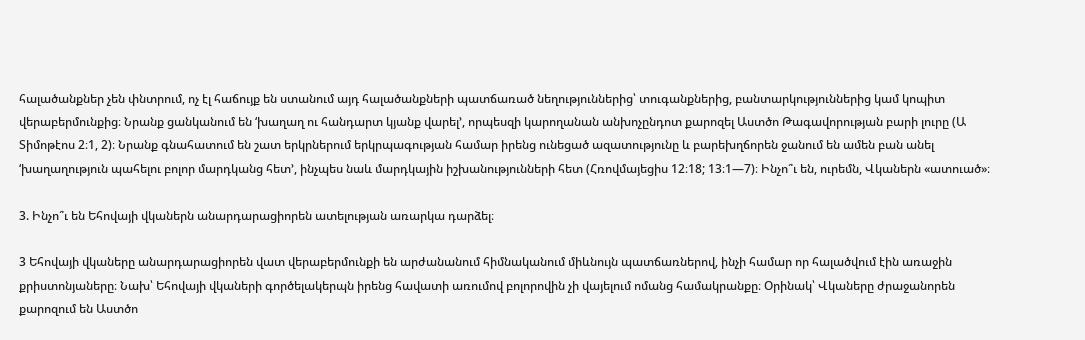հալածանքներ չեն փնտրում, ոչ էլ հաճույք են ստանում այդ հալածանքների պատճառած նեղություններից՝ տուգանքներից, բանտարկություններից կամ կոպիտ վերաբերմունքից։ Նրանք ցանկանում են ‘խաղաղ ու հանդարտ կյանք վարել’, որպեսզի կարողանան անխոչընդոտ քարոզել Աստծո Թագավորության բարի լուրը (Ա Տիմոթէոս 2։1, 2)։ Նրանք գնահատում են շատ երկրներում երկրպագության համար իրենց ունեցած ազատությունը և բարեխղճորեն ջանում են ամեն բան անել ‘խաղաղություն պահելու բոլոր մարդկանց հետ’, ինչպես նաև մարդկային իշխանությունների հետ (Հռովմայեցիս 12։18; 13։1—7)։ Ինչո՞ւ են, ուրեմն, Վկաներն «ատուած»։

3. Ինչո՞ւ են Եհովայի վկաներն անարդարացիորեն ատելության առարկա դարձել։

3 Եհովայի վկաները անարդարացիորեն վատ վերաբերմունքի են արժանանում հիմնականում միևնույն պատճառներով, ինչի համար որ հալածվում էին առաջին քրիստոնյաները։ Նախ՝ Եհովայի վկաների գործելակերպն իրենց հավատի առումով բոլորովին չի վայելում ոմանց համակրանքը։ Օրինակ՝ Վկաները ժրաջանորեն քարոզում են Աստծո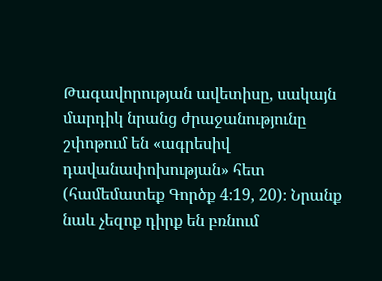Թագավորության ավետիսը, սակայն մարդիկ նրանց ժրաջանությունը շփոթում են «ագրեսիվ դավանափոխության» հետ (համեմատեք Գործք 4։19, 20)։ Նրանք նաև չեզոք դիրք են բռնում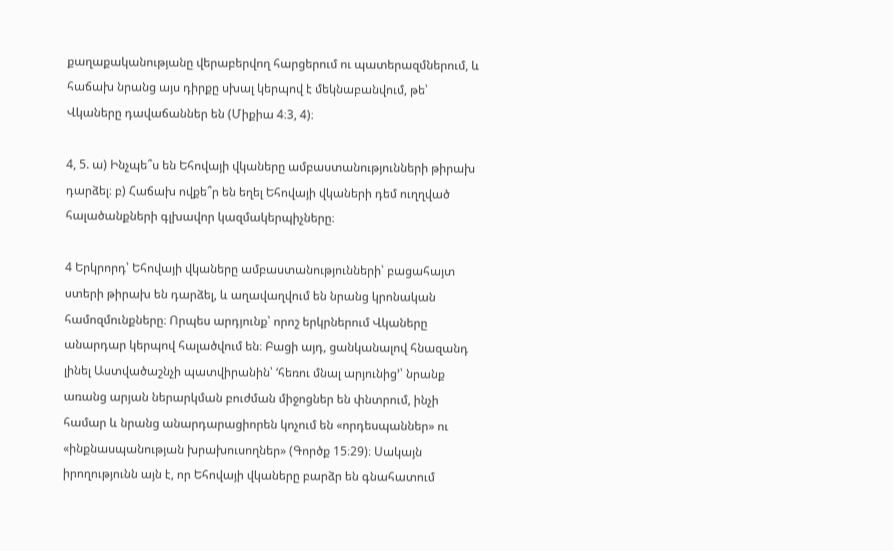քաղաքականությանը վերաբերվող հարցերում ու պատերազմներում, և հաճախ նրանց այս դիրքը սխալ կերպով է մեկնաբանվում, թե՝ Վկաները դավաճաններ են (Միքիա 4։3, 4)։

4, 5. ա) Ինչպե՞ս են Եհովայի վկաները ամբաստանությունների թիրախ դարձել։ բ) Հաճախ ովքե՞ր են եղել Եհովայի վկաների դեմ ուղղված հալածանքների գլխավոր կազմակերպիչները։

4 Երկրորդ՝ Եհովայի վկաները ամբաստանությունների՝ բացահայտ ստերի թիրախ են դարձել, և աղավաղվում են նրանց կրոնական համոզմունքները։ Որպես արդյունք՝ որոշ երկրներում Վկաները անարդար կերպով հալածվում են։ Բացի այդ, ցանկանալով հնազանդ լինել Աստվածաշնչի պատվիրանին՝ ‘հեռու մնալ արյունից’՝ նրանք առանց արյան ներարկման բուժման միջոցներ են փնտրում, ինչի համար և նրանց անարդարացիորեն կոչում են «որդեսպաններ» ու «ինքնասպանության խրախուսողներ» (Գործք 15։29)։ Սակայն իրողությունն այն է, որ Եհովայի վկաները բարձր են գնահատում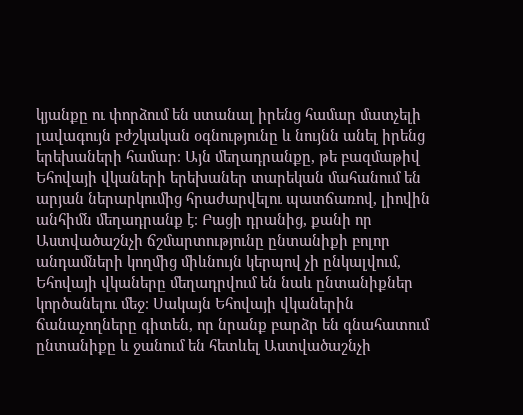կյանքը ու փորձում են ստանալ իրենց համար մատչելի լավագույն բժշկական օգնությունը և նույնն անել իրենց երեխաների համար։ Այն մեղադրանքը, թե բազմաթիվ Եհովայի վկաների երեխաներ տարեկան մահանում են արյան ներարկումից հրաժարվելու պատճառով, լիովին անհիմն մեղադրանք է։ Բացի դրանից, քանի որ Աստվածաշնչի ճշմարտությունը ընտանիքի բոլոր անդամների կողմից միևնույն կերպով չի ընկալվում, Եհովայի վկաները մեղադրվում են նաև ընտանիքներ կործանելու մեջ։ Սակայն Եհովայի վկաներին ճանաչողները գիտեն, որ նրանք բարձր են գնահատում ընտանիքը և ջանում են հետևել Աստվածաշնչի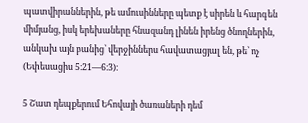պատվիրաններին, թե ամուսինները պետք է սիրեն և հարգեն միմյանց, իսկ երեխաները հնազանդ լինեն իրենց ծնողներին, անկախ այն բանից՝ վերջիններս հավատացյալ են, թե՝ ոչ (Եփեսացիս 5։21—6։3)։

5 Շատ դեպքերում Եհովայի ծառաների դեմ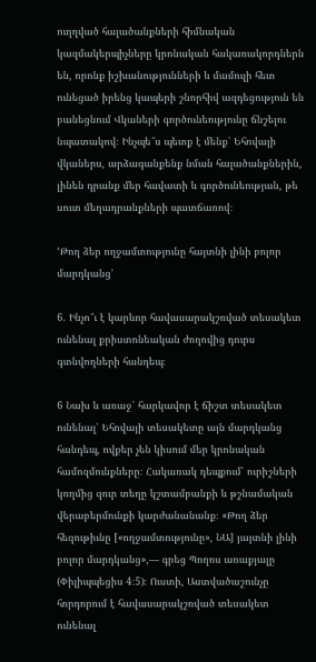ուղղված հալածանքների հիմնական կազմակերպիչները կրոնական հակառակորդներն են, որոնք իշխանությունների և մամուլի հետ ունեցած իրենց կապերի շնորհիվ ազդեցություն են բանեցնում Վկաների գործունեությունը ճնշելու նպատակով։ Ինչպե՞ս պետք է մենք՝ Եհովայի վկաներս, արձագանքենք նման հալածանքներին, լինեն դրանք մեր հավատի և գործունեության, թե սուտ մեղադրանքների պատճառով։

‘Թող ձեր ողջամտությունը հայտնի լինի բոլոր մարդկանց’

6. Ինչո՞ւ է կարևոր հավասարակշռված տեսակետ ունենալ քրիստոնեական ժողովից դուրս գտնվողների հանդեպ։

6 Նախ և առաջ՝ հարկավոր է ճիշտ տեսակետ ունենալ՝ Եհովայի տեսակետը այն մարդկանց հանդեպ, ովքեր չեն կիսում մեր կրոնական համոզմունքները։ Հակառակ դեպքում՝ ուրիշների կողմից զուր տեղը կշտամբանքի և թշնամական վերաբերմունքի կարժանանանք։ «Թող ձեր հեզութիւնը [«ողջամտությունը», ՆԱ] յայտնի լինի բոլոր մարդկանց»,— գրեց Պողոս առաքյալը (Փիլիպպեցիս 4։5)։ Ուստի, Աստվածաշունչը հորդորում է հավասարակշռված տեսակետ ունենալ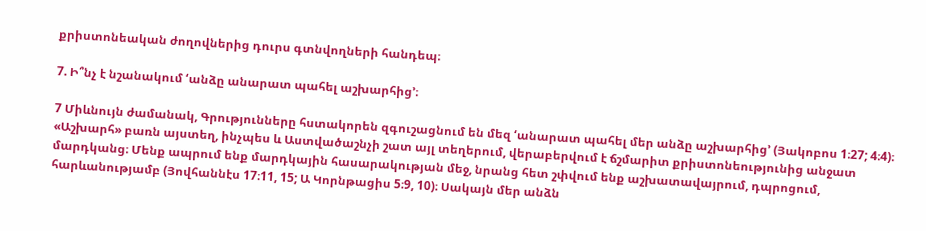քրիստոնեական ժողովներից դուրս գտնվողների հանդեպ։

7. Ի՞նչ է նշանակում ‘անձը անարատ պահել աշխարհից’։

7 Միևնույն ժամանակ, Գրությունները հստակորեն զգուշացնում են մեզ ‘անարատ պահել մեր անձը աշխարհից’ (Յակոբոս 1։27; 4։4)։ «Աշխարհ» բառն այստեղ, ինչպես և Աստվածաշնչի շատ այլ տեղերում, վերաբերվում է ճշմարիտ քրիստոնեությունից անջատ մարդկանց։ Մենք ապրում ենք մարդկային հասարակության մեջ, նրանց հետ շփվում ենք աշխատավայրում, դպրոցում, հարևանությամբ (Յովհաննէս 17։11, 15; Ա Կորնթացիս 5։9, 10)։ Սակայն մեր անձն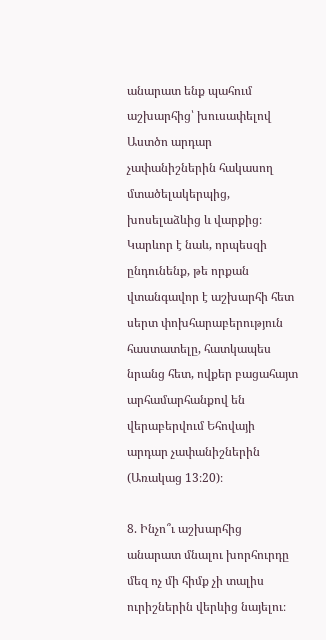անարատ ենք պահում աշխարհից՝ խուսափելով Աստծո արդար չափանիշներին հակասող մտածելակերպից, խոսելաձևից և վարքից։ Կարևոր է նաև, որպեսզի ընդունենք, թե որքան վտանգավոր է աշխարհի հետ սերտ փոխհարաբերություն հաստատելը, հատկապես նրանց հետ, ովքեր բացահայտ արհամարհանքով են վերաբերվում Եհովայի արդար չափանիշներին (Առակաց 13։20)։

8. Ինչո՞ւ աշխարհից անարատ մնալու խորհուրդը մեզ ոչ մի հիմք չի տալիս ուրիշներին վերևից նայելու։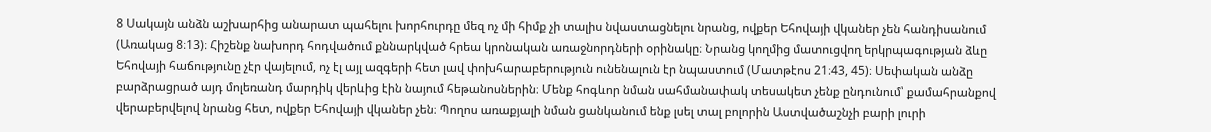8 Սակայն անձն աշխարհից անարատ պահելու խորհուրդը մեզ ոչ մի հիմք չի տալիս նվաստացնելու նրանց, ովքեր Եհովայի վկաներ չեն հանդիսանում (Առակաց 8։13)։ Հիշենք նախորդ հոդվածում քննարկված հրեա կրոնական առաջնորդների օրինակը։ Նրանց կողմից մատուցվող երկրպագության ձևը Եհովայի հաճությունը չէր վայելում, ոչ էլ այլ ազգերի հետ լավ փոխհարաբերություն ունենալուն էր նպաստում (Մատթէոս 21։43, 45)։ Սեփական անձը բարձրացրած այդ մոլեռանդ մարդիկ վերևից էին նայում հեթանոսներին։ Մենք հոգևոր նման սահմանափակ տեսակետ չենք ընդունում՝ քամահրանքով վերաբերվելով նրանց հետ, ովքեր Եհովայի վկաներ չեն։ Պողոս առաքյալի նման ցանկանում ենք լսել տալ բոլորին Աստվածաշնչի բարի լուրի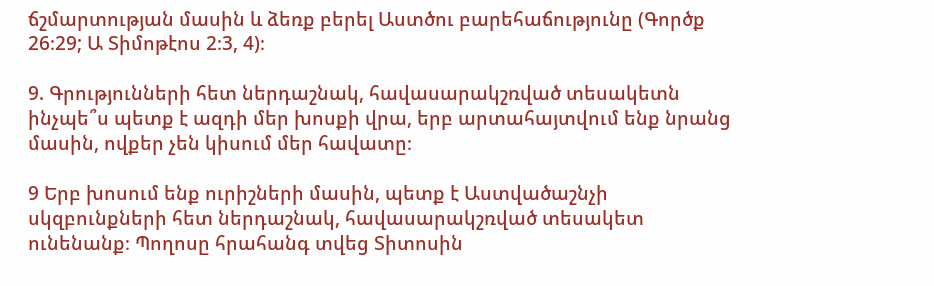ճշմարտության մասին և ձեռք բերել Աստծու բարեհաճությունը (Գործք 26։29; Ա Տիմոթէոս 2։3, 4)։

9. Գրությունների հետ ներդաշնակ, հավասարակշռված տեսակետն ինչպե՞ս պետք է ազդի մեր խոսքի վրա, երբ արտահայտվում ենք նրանց մասին, ովքեր չեն կիսում մեր հավատը։

9 Երբ խոսում ենք ուրիշների մասին, պետք է Աստվածաշնչի սկզբունքների հետ ներդաշնակ, հավասարակշռված տեսակետ ունենանք։ Պողոսը հրահանգ տվեց Տիտոսին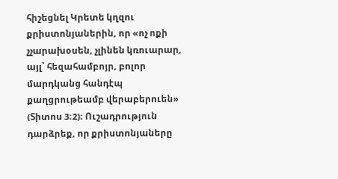հիշեցնել Կրետե կղզու քրիստոնյաներին, որ «ոչ ոքի չչարախօսեն, չլինեն կռուարար, այլ՝ հեզահամբոյր, բոլոր մարդկանց հանդէպ քաղցրութեամբ վերաբերուեն» (Տիտոս 3։2)։ Ուշադրություն դարձրեք, որ քրիստոնյաները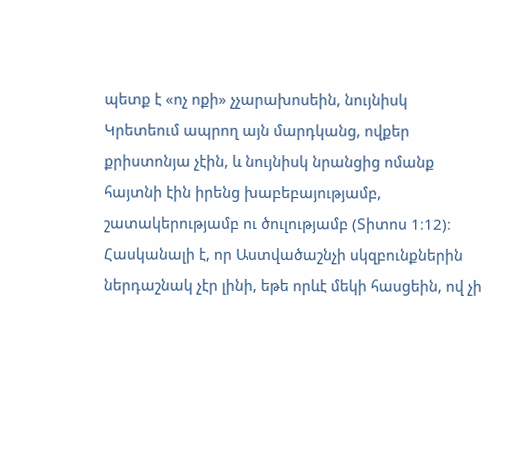պետք է «ոչ ոքի» չչարախոսեին, նույնիսկ Կրետեում ապրող այն մարդկանց, ովքեր քրիստոնյա չէին, և նույնիսկ նրանցից ոմանք հայտնի էին իրենց խաբեբայությամբ, շատակերությամբ ու ծուլությամբ (Տիտոս 1։12)։ Հասկանալի է, որ Աստվածաշնչի սկզբունքներին ներդաշնակ չէր լինի, եթե որևէ մեկի հասցեին, ով չի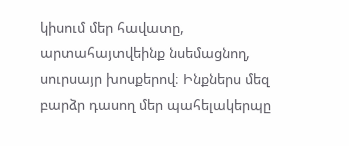կիսում մեր հավատը, արտահայտվեինք նսեմացնող, սուրսայր խոսքերով։ Ինքներս մեզ բարձր դասող մեր պահելակերպը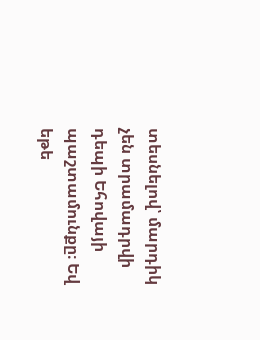տեսնելով՝ մարդիկ չեն տրամադրվի դեպի Եհովայի պաշտամունքը։ Եվ եթե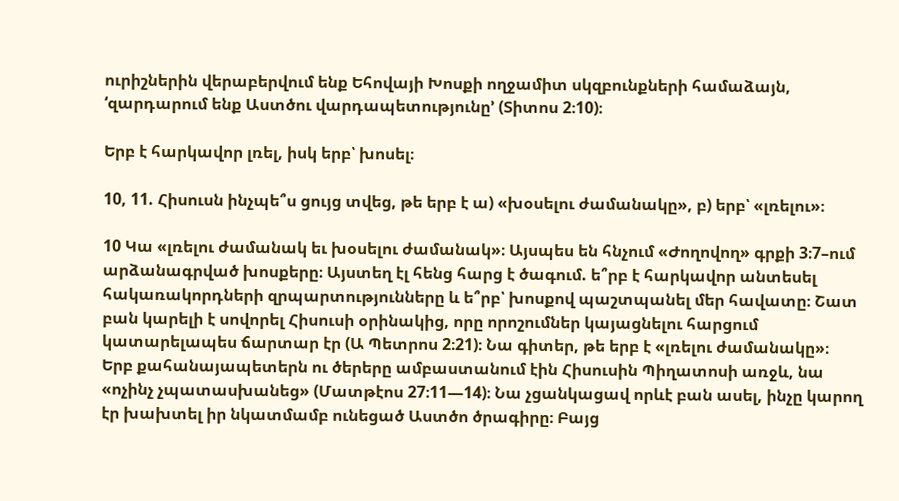ուրիշներին վերաբերվում ենք Եհովայի Խոսքի ողջամիտ սկզբունքների համաձայն, ‘զարդարում ենք Աստծու վարդապետությունը’ (Տիտոս 2։10)։

Երբ է հարկավոր լռել, իսկ երբ՝ խոսել։

10, 11. Հիսուսն ինչպե՞ս ցույց տվեց, թե երբ է ա) «խօսելու ժամանակը», բ) երբ՝ «լռելու»։

10 Կա «լռելու ժամանակ եւ խօսելու ժամանակ»։ Այսպես են հնչում «Ժողովող» գրքի 3։7–ում արձանագրված խոսքերը։ Այստեղ էլ հենց հարց է ծագում. ե՞րբ է հարկավոր անտեսել հակառակորդների զրպարտությունները և ե՞րբ՝ խոսքով պաշտպանել մեր հավատը։ Շատ բան կարելի է սովորել Հիսուսի օրինակից, որը որոշումներ կայացնելու հարցում կատարելապես ճարտար էր (Ա Պետրոս 2։21)։ Նա գիտեր, թե երբ է «լռելու ժամանակը»։ Երբ քահանայապետերն ու ծերերը ամբաստանում էին Հիսուսին Պիղատոսի առջև, նա «ոչինչ չպատասխանեց» (Մատթէոս 27։11—14)։ Նա չցանկացավ որևէ բան ասել, ինչը կարող էր խախտել իր նկատմամբ ունեցած Աստծո ծրագիրը։ Բայց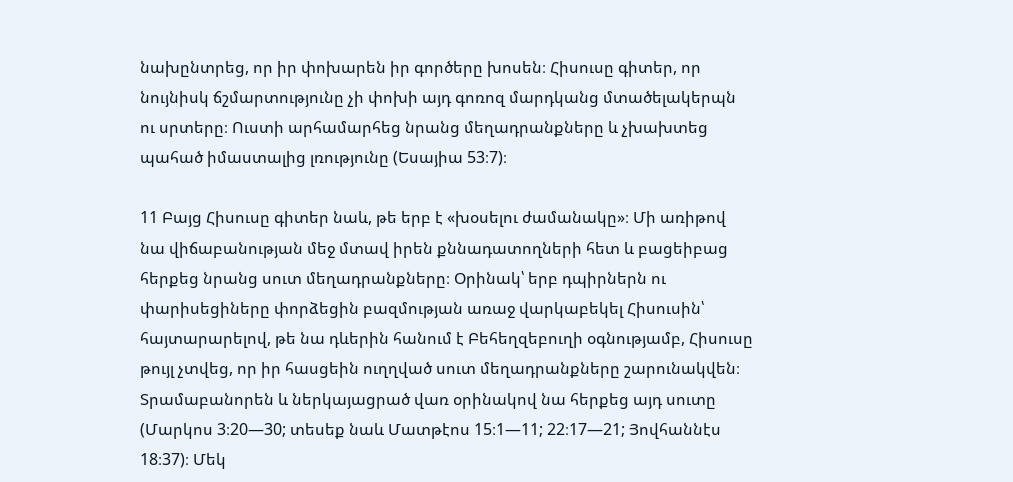նախընտրեց, որ իր փոխարեն իր գործերը խոսեն։ Հիսուսը գիտեր, որ նույնիսկ ճշմարտությունը չի փոխի այդ գոռոզ մարդկանց մտածելակերպն ու սրտերը։ Ուստի արհամարհեց նրանց մեղադրանքները և չխախտեց պահած իմաստալից լռությունը (Եսայիա 53։7)։

11 Բայց Հիսուսը գիտեր նաև, թե երբ է «խօսելու ժամանակը»։ Մի առիթով նա վիճաբանության մեջ մտավ իրեն քննադատողների հետ և բացեիբաց հերքեց նրանց սուտ մեղադրանքները։ Օրինակ՝ երբ դպիրներն ու փարիսեցիները փորձեցին բազմության առաջ վարկաբեկել Հիսուսին՝ հայտարարելով, թե նա դևերին հանում է Բեհեղզեբուղի օգնությամբ, Հիսուսը թույլ չտվեց, որ իր հասցեին ուղղված սուտ մեղադրանքները շարունակվեն։ Տրամաբանորեն և ներկայացրած վառ օրինակով նա հերքեց այդ սուտը (Մարկոս 3։20—30; տեսեք նաև Մատթէոս 15։1—11; 22։17—21; Յովհաննէս 18։37)։ Մեկ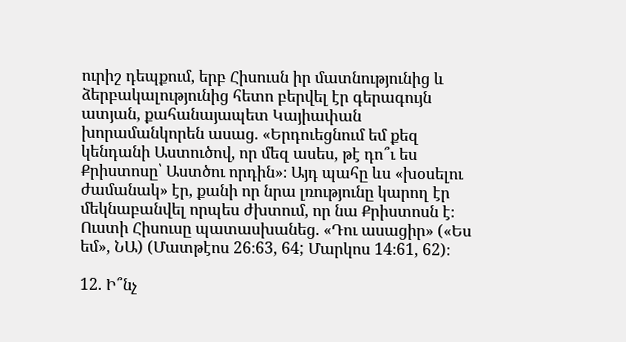ուրիշ դեպքում, երբ Հիսուսն իր մատնությունից և ձերբակալությունից հետո բերվել էր գերագույն ատյան, քահանայապետ Կայիափան խորամանկորեն ասաց. «Երդուեցնում եմ քեզ կենդանի Աստուծով, որ մեզ ասես, թէ դո՞ւ ես Քրիստոսը՝ Աստծու որդին»։ Այդ պահը ևս «խօսելու ժամանակ» էր, քանի որ նրա լռությունը կարող էր մեկնաբանվել որպես ժխտում, որ նա Քրիստոսն է։ Ուստի Հիսուսը պատասխանեց. «Դու ասացիր» («Ես եմ», ՆԱ) (Մատթէոս 26։63, 64; Մարկոս 14։61, 62)։

12. Ի՞նչ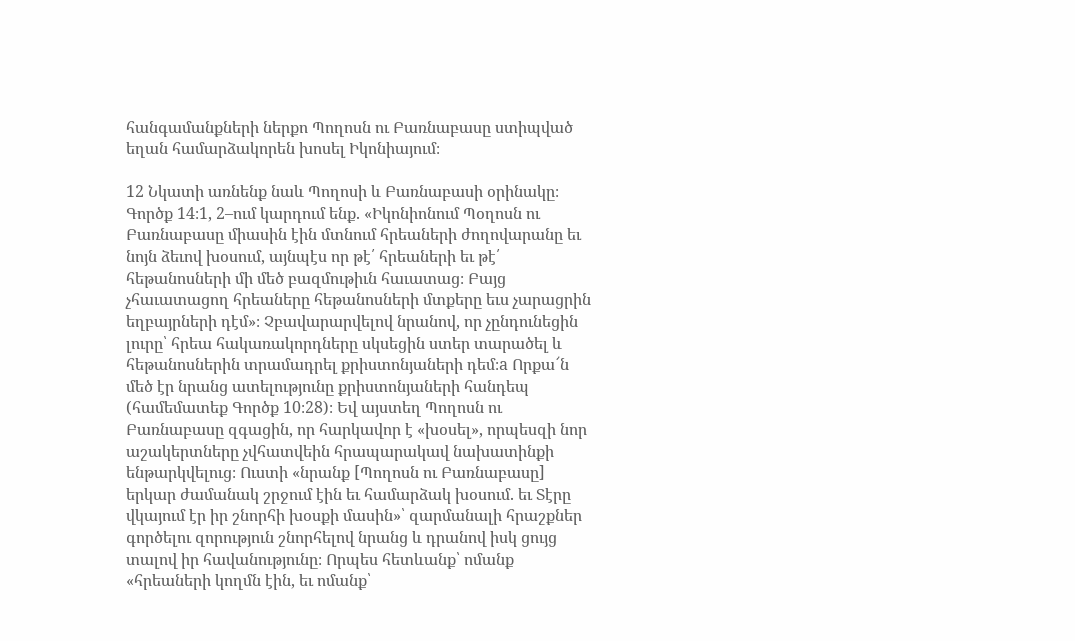հանգամանքների ներքո Պողոսն ու Բառնաբասը ստիպված եղան համարձակորեն խոսել Իկոնիայում։

12 Նկատի առնենք նաև Պողոսի և Բառնաբասի օրինակը։ Գործք 14։1, 2–ում կարդում ենք. «Իկոնիոնում Պօղոսն ու Բառնաբասը միասին էին մտնում հրեաների ժողովարանը եւ նոյն ձեւով խօսում, այնպէս որ թէ՛ հրեաների եւ թէ՛ հեթանոսների մի մեծ բազմութիւն հաւատաց։ Բայց չհաւատացող հրեաները հեթանոսների մտքերը եւս չարացրին եղբայրների դէմ»։ Չբավարարվելով նրանով, որ չընդունեցին լուրը՝ հրեա հակառակորդները սկսեցին ստեր տարածել և հեթանոսներին տրամադրել քրիստոնյաների դեմ։a Որքա՜ն մեծ էր նրանց ատելությունը քրիստոնյաների հանդեպ (համեմատեք Գործք 10։28)։ Եվ այստեղ Պողոսն ու Բառնաբասը զգացին, որ հարկավոր է «խօսել», որպեսզի նոր աշակերտները չվհատվեին հրապարակավ նախատինքի ենթարկվելուց։ Ուստի «նրանք [Պողոսն ու Բառնաբասը] երկար ժամանակ շրջում էին եւ համարձակ խօսում. եւ Տէրը վկայում էր իր շնորհի խօսքի մասին»՝ զարմանալի հրաշքներ գործելու զորություն շնորհելով նրանց և դրանով իսկ ցույց տալով իր հավանությունը։ Որպես հետևանք՝ ոմանք «հրեաների կողմն էին, եւ ոմանք՝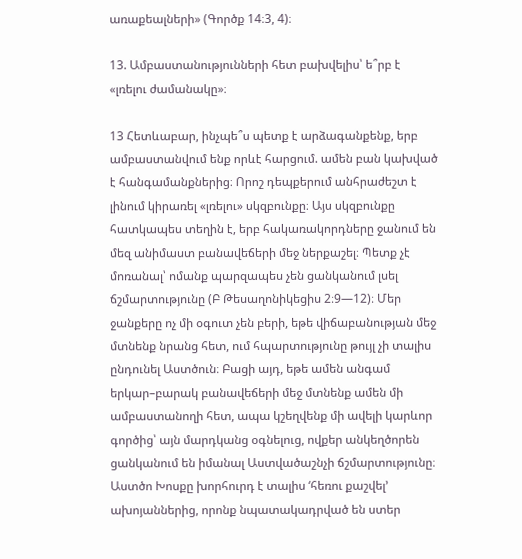առաքեալների» (Գործք 14։3, 4)։

13. Ամբաստանությունների հետ բախվելիս՝ ե՞րբ է «լռելու ժամանակը»։

13 Հետևաբար, ինչպե՞ս պետք է արձագանքենք, երբ ամբաստանվում ենք որևէ հարցում. ամեն բան կախված է հանգամանքներից։ Որոշ դեպքերում անհրաժեշտ է լինում կիրառել «լռելու» սկզբունքը։ Այս սկզբունքը հատկապես տեղին է, երբ հակառակորդները ջանում են մեզ անիմաստ բանավեճերի մեջ ներքաշել։ Պետք չէ մոռանալ՝ ոմանք պարզապես չեն ցանկանում լսել ճշմարտությունը (Բ Թեսաղոնիկեցիս 2։9—12)։ Մեր ջանքերը ոչ մի օգուտ չեն բերի, եթե վիճաբանության մեջ մտնենք նրանց հետ, ում հպարտությունը թույլ չի տալիս ընդունել Աստծուն։ Բացի այդ, եթե ամեն անգամ երկար–բարակ բանավեճերի մեջ մտնենք ամեն մի ամբաստանողի հետ, ապա կշեղվենք մի ավելի կարևոր գործից՝ այն մարդկանց օգնելուց, ովքեր անկեղծորեն ցանկանում են իմանալ Աստվածաշնչի ճշմարտությունը։ Աստծո Խոսքը խորհուրդ է տալիս ‘հեռու քաշվել’ ախոյաններից, որոնք նպատակադրված են ստեր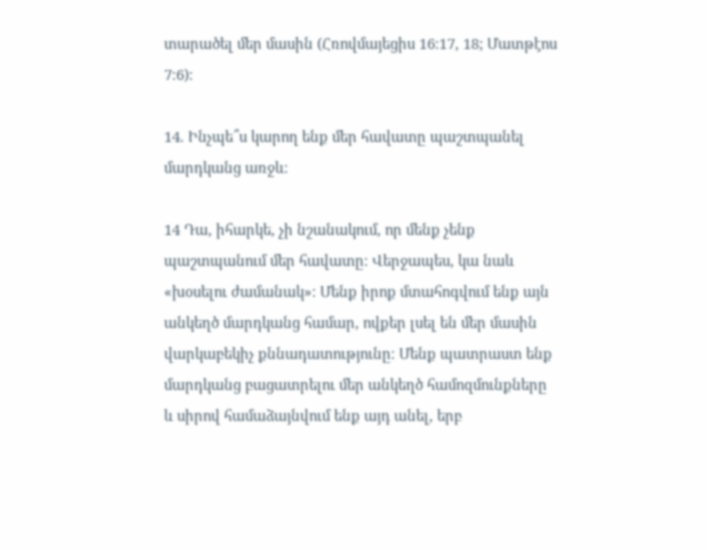տարածել մեր մասին (Հռովմայեցիս 16։17, 18; Մատթէոս 7։6)։

14. Ինչպե՞ս կարող ենք մեր հավատը պաշտպանել մարդկանց առջև։

14 Դա, իհարկե, չի նշանակում, որ մենք չենք պաշտպանում մեր հավատը։ Վերջապես, կա նաև «խօսելու ժամանակ»։ Մենք իրոք մտահոգվում ենք այն անկեղծ մարդկանց համար, ովքեր լսել են մեր մասին վարկաբեկիչ քննադատությունը։ Մենք պատրաստ ենք մարդկանց բացատրելու մեր անկեղծ համոզմունքները և սիրով համաձայնվում ենք այդ անել, երբ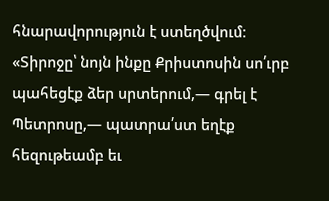հնարավորություն է ստեղծվում։ «Տիրոջը՝ նոյն ինքը Քրիստոսին սո՛ւրբ պահեցէք ձեր սրտերում,— գրել է Պետրոսը,— պատրա՛ստ եղէք հեզութեամբ եւ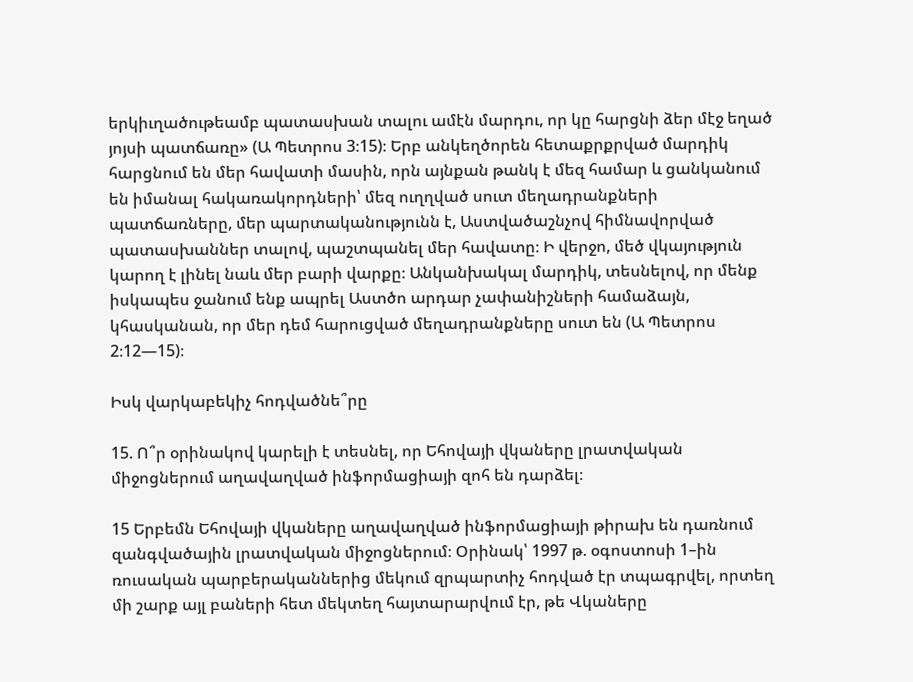երկիւղածութեամբ պատասխան տալու ամէն մարդու, որ կը հարցնի ձեր մէջ եղած յոյսի պատճառը» (Ա Պետրոս 3։15)։ Երբ անկեղծորեն հետաքրքրված մարդիկ հարցնում են մեր հավատի մասին, որն այնքան թանկ է մեզ համար և ցանկանում են իմանալ հակառակորդների՝ մեզ ուղղված սուտ մեղադրանքների պատճառները, մեր պարտականությունն է, Աստվածաշնչով հիմնավորված պատասխաններ տալով, պաշտպանել մեր հավատը։ Ի վերջո, մեծ վկայություն կարող է լինել նաև մեր բարի վարքը։ Անկանխակալ մարդիկ, տեսնելով, որ մենք իսկապես ջանում ենք ապրել Աստծո արդար չափանիշների համաձայն, կհասկանան, որ մեր դեմ հարուցված մեղադրանքները սուտ են (Ա Պետրոս 2։12—15)։

Իսկ վարկաբեկիչ հոդվածնե՞րը

15. Ո՞ր օրինակով կարելի է տեսնել, որ Եհովայի վկաները լրատվական միջոցներում աղավաղված ինֆորմացիայի զոհ են դարձել։

15 Երբեմն Եհովայի վկաները աղավաղված ինֆորմացիայի թիրախ են դառնում զանգվածային լրատվական միջոցներում։ Օրինակ՝ 1997 թ. օգոստոսի 1–ին ռուսական պարբերականներից մեկում զրպարտիչ հոդված էր տպագրվել, որտեղ մի շարք այլ բաների հետ մեկտեղ հայտարարվում էր, թե Վկաները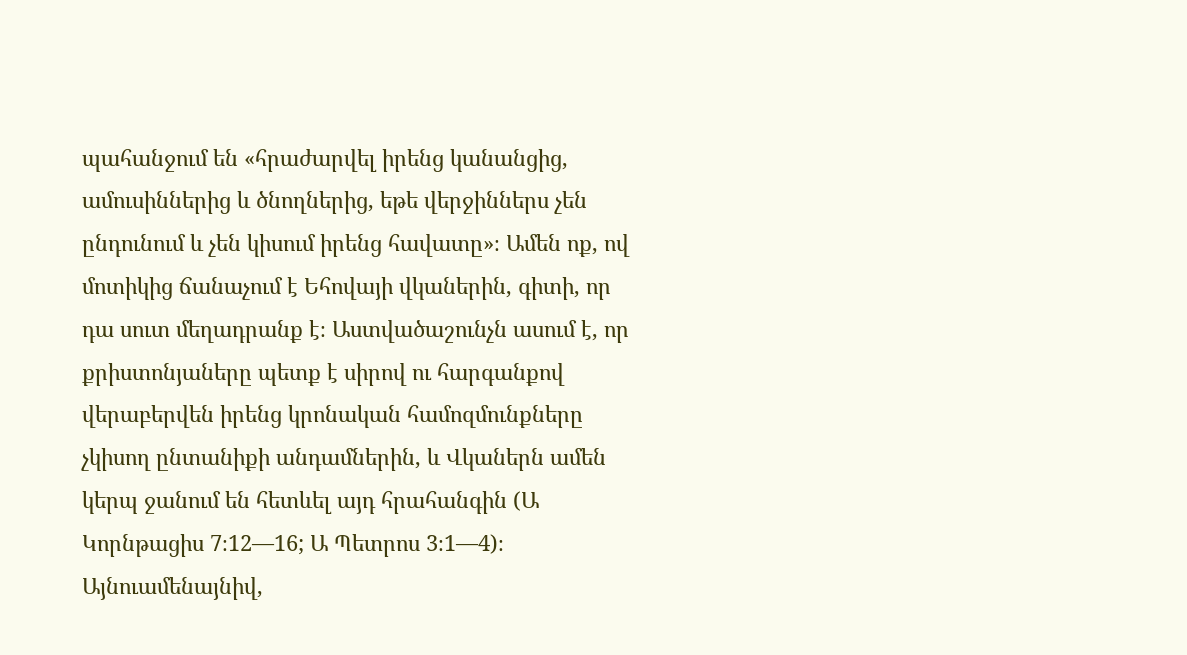պահանջում են «հրաժարվել իրենց կանանցից, ամուսիններից և ծնողներից, եթե վերջիններս չեն ընդունում և չեն կիսում իրենց հավատը»։ Ամեն ոք, ով մոտիկից ճանաչում է Եհովայի վկաներին, գիտի, որ դա սուտ մեղադրանք է։ Աստվածաշունչն ասում է, որ քրիստոնյաները պետք է սիրով ու հարգանքով վերաբերվեն իրենց կրոնական համոզմունքները չկիսող ընտանիքի անդամներին, և Վկաներն ամեն կերպ ջանում են հետևել այդ հրահանգին (Ա Կորնթացիս 7։12—16; Ա Պետրոս 3։1—4)։ Այնուամենայնիվ,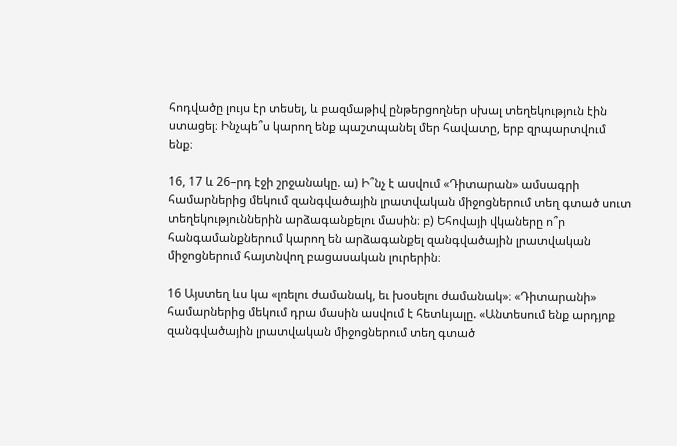հոդվածը լույս էր տեսել, և բազմաթիվ ընթերցողներ սխալ տեղեկություն էին ստացել։ Ինչպե՞ս կարող ենք պաշտպանել մեր հավատը, երբ զրպարտվում ենք։

16, 17 և 26–րդ էջի շրջանակը. ա) Ի՞նչ է ասվում «Դիտարան» ամսագրի համարներից մեկում զանգվածային լրատվական միջոցներում տեղ գտած սուտ տեղեկություններին արձագանքելու մասին։ բ) Եհովայի վկաները ո՞ր հանգամանքներում կարող են արձագանքել զանգվածային լրատվական միջոցներում հայտնվող բացասական լուրերին։

16 Այստեղ ևս կա «լռելու ժամանակ, եւ խօսելու ժամանակ»։ «Դիտարանի» համարներից մեկում դրա մասին ասվում է հետևյալը. «Անտեսում ենք արդյոք զանգվածային լրատվական միջոցներում տեղ գտած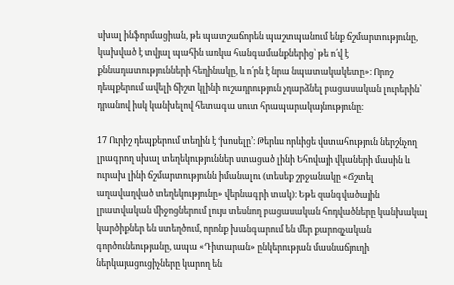սխալ ինֆորմացիան, թե պատշաճորեն պաշտպանում ենք ճշմարտությունը, կախված է տվյալ պահին առկա հանգամանքներից՝ թե ո՛վ է քննադատությունների հեղինակը, և ո՛րն է նրա նպատակակետը»։ Որոշ դեպքերում ավելի ճիշտ կլինի ուշադրություն չդարձնել բացասական լուրերին՝ դրանով իսկ կանխելով հետագա սուտ հրապարակայնությունը։

17 Ուրիշ դեպքերում տեղին է ‘խոսելը’։ Թերևս որևիցե վստահություն ներշնչող լրագրող սխալ տեղեկություններ ստացած լինի Եհովայի վկաների մասին և ուրախ լինի ճշմարտությունն իմանալու (տեսեք շրջանակը «Ճշտել աղավաղված տեղեկությունը» վերնագրի տակ)։ Եթե զանգվածային լրատվական միջոցներում լույս տեսնող բացասական հոդվածները կանխակալ կարծիքներ են ստեղծում, որոնք խանգարում են մեր քարոզչական գործունեությանը, ապա «Դիտարան» ընկերության մասնաճյուղի ներկայացուցիչները կարող են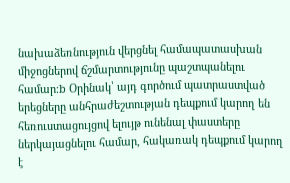նախաձեռնություն վերցնել համապատասխան միջոցներով ճշմարտությունը պաշտպանելու համար։b Օրինակ՝ այդ գործում պատրաստված երեցները անհրաժեշտության դեպքում կարող են հեռուստացույցով ելույթ ունենալ փաստերը ներկայացնելու համար, հակառակ դեպքում կարող է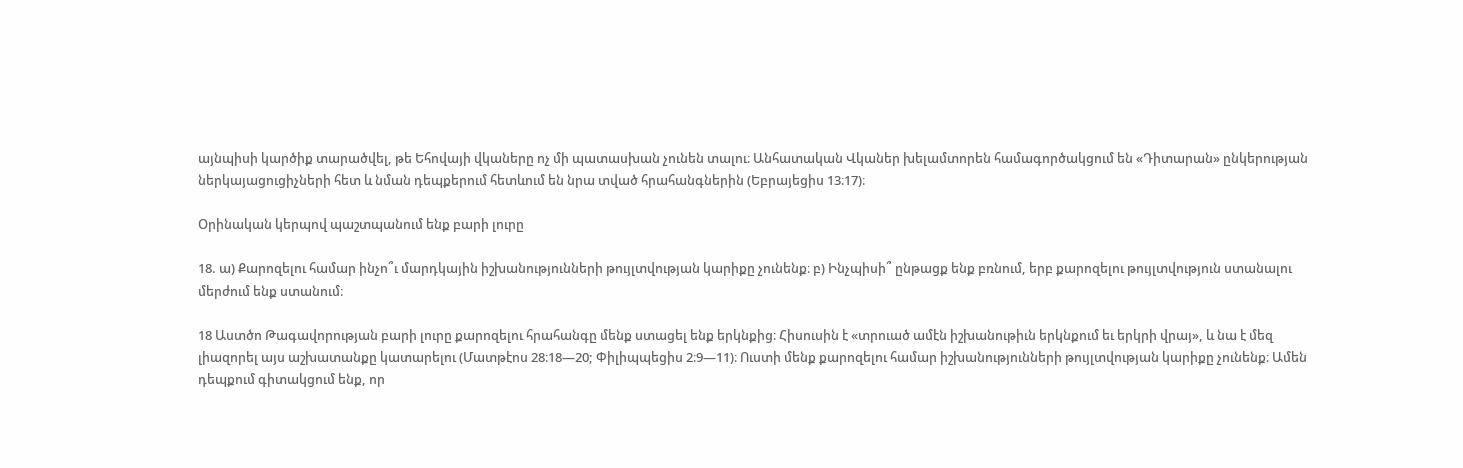այնպիսի կարծիք տարածվել, թե Եհովայի վկաները ոչ մի պատասխան չունեն տալու։ Անհատական Վկաներ խելամտորեն համագործակցում են «Դիտարան» ընկերության ներկայացուցիչների հետ և նման դեպքերում հետևում են նրա տված հրահանգներին (Եբրայեցիս 13։17)։

Օրինական կերպով պաշտպանում ենք բարի լուրը

18. ա) Քարոզելու համար ինչո՞ւ մարդկային իշխանությունների թույլտվության կարիքը չունենք։ բ) Ինչպիսի՞ ընթացք ենք բռնում, երբ քարոզելու թույլտվություն ստանալու մերժում ենք ստանում։

18 Աստծո Թագավորության բարի լուրը քարոզելու հրահանգը մենք ստացել ենք երկնքից։ Հիսուսին է «տրուած ամէն իշխանութիւն երկնքում եւ երկրի վրայ», և նա է մեզ լիազորել այս աշխատանքը կատարելու (Մատթէոս 28։18—20; Փիլիպպեցիս 2։9—11)։ Ուստի մենք քարոզելու համար իշխանությունների թույլտվության կարիքը չունենք։ Ամեն դեպքում գիտակցում ենք, որ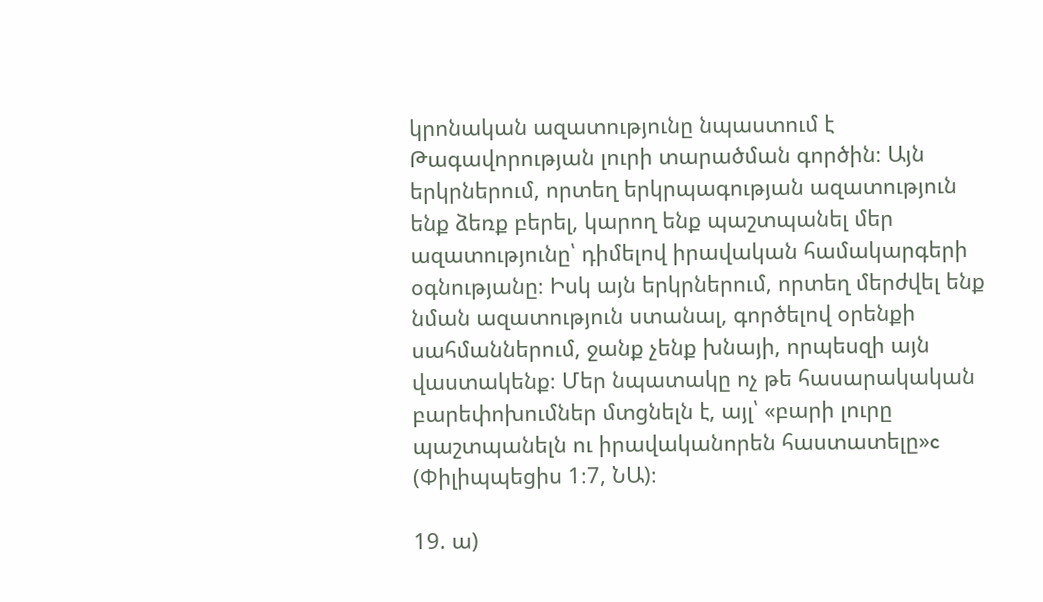կրոնական ազատությունը նպաստում է Թագավորության լուրի տարածման գործին։ Այն երկրներում, որտեղ երկրպագության ազատություն ենք ձեռք բերել, կարող ենք պաշտպանել մեր ազատությունը՝ դիմելով իրավական համակարգերի օգնությանը։ Իսկ այն երկրներում, որտեղ մերժվել ենք նման ազատություն ստանալ, գործելով օրենքի սահմաններում, ջանք չենք խնայի, որպեսզի այն վաստակենք։ Մեր նպատակը ոչ թե հասարակական բարեփոխումներ մտցնելն է, այլ՝ «բարի լուրը պաշտպանելն ու իրավականորեն հաստատելը»c (Փիլիպպեցիս 1։7, ՆԱ)։

19. ա)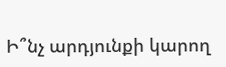Ի՞նչ արդյունքի կարող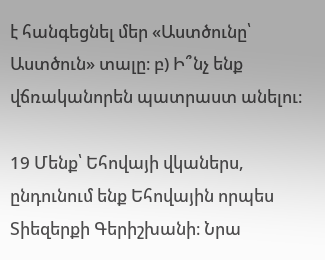է հանգեցնել մեր «Աստծունը՝ Աստծուն» տալը։ բ) Ի՞նչ ենք վճռականորեն պատրաստ անելու։

19 Մենք՝ Եհովայի վկաներս, ընդունում ենք Եհովային որպես Տիեզերքի Գերիշխանի։ Նրա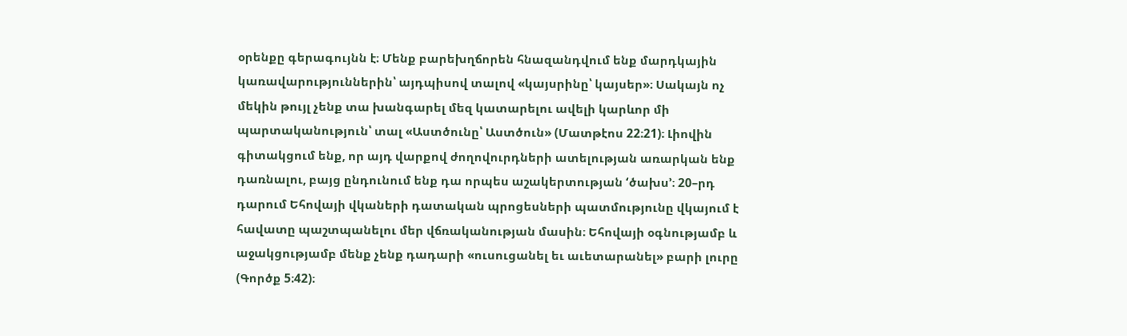օրենքը գերագույնն է։ Մենք բարեխղճորեն հնազանդվում ենք մարդկային կառավարություններին՝ այդպիսով տալով «կայսրինը՝ կայսեր»։ Սակայն ոչ մեկին թույլ չենք տա խանգարել մեզ կատարելու ավելի կարևոր մի պարտականություն՝ տալ «Աստծունը՝ Աստծուն» (Մատթէոս 22։21)։ Լիովին գիտակցում ենք, որ այդ վարքով ժողովուրդների ատելության առարկան ենք դառնալու, բայց ընդունում ենք դա որպես աշակերտության ‘ծախս’։ 20–րդ դարում Եհովայի վկաների դատական պրոցեսների պատմությունը վկայում է հավատը պաշտպանելու մեր վճռականության մասին։ Եհովայի օգնությամբ և աջակցությամբ մենք չենք դադարի «ուսուցանել եւ աւետարանել» բարի լուրը (Գործք 5։42)։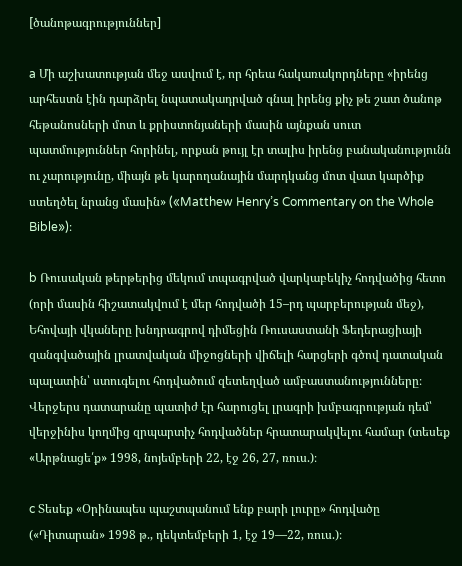[ծանոթագրություններ]

a Մի աշխատության մեջ ասվում է, որ հրեա հակառակորդները «իրենց արհեստն էին դարձրել նպատակադրված գնալ իրենց քիչ թե շատ ծանոթ հեթանոսների մոտ և քրիստոնյաների մասին այնքան սուտ պատմություններ հորինել, որքան թույլ էր տալիս իրենց բանականությունն ու չարությունը, միայն թե կարողանային մարդկանց մոտ վատ կարծիք ստեղծել նրանց մասին» («Matthew Henry’s Commentary on the Whole Bible»)։

b Ռուսական թերթերից մեկում տպագրված վարկաբեկիչ հոդվածից հետո (որի մասին հիշատակվում է մեր հոդվածի 15–րդ պարբերության մեջ), Եհովայի վկաները խնդրագրով դիմեցին Ռուսաստանի Ֆեդերացիայի զանգվածային լրատվական միջոցների վիճելի հարցերի գծով դատական պալատին՝ ստուգելու հոդվածում զետեղված ամբաստանությունները։ Վերջերս դատարանը պատիժ էր հարուցել լրագրի խմբագրության դեմ՝ վերջինիս կողմից զրպարտիչ հոդվածներ հրատարակվելու համար (տեսեք «Արթնացե՛ք» 1998, նոյեմբերի 22, էջ 26, 27, ռուս.)։

c Տեսեք «Օրինապես պաշտպանում ենք բարի լուրը» հոդվածը («Դիտարան» 1998 թ., դեկտեմբերի 1, էջ 19—22, ռուս.)։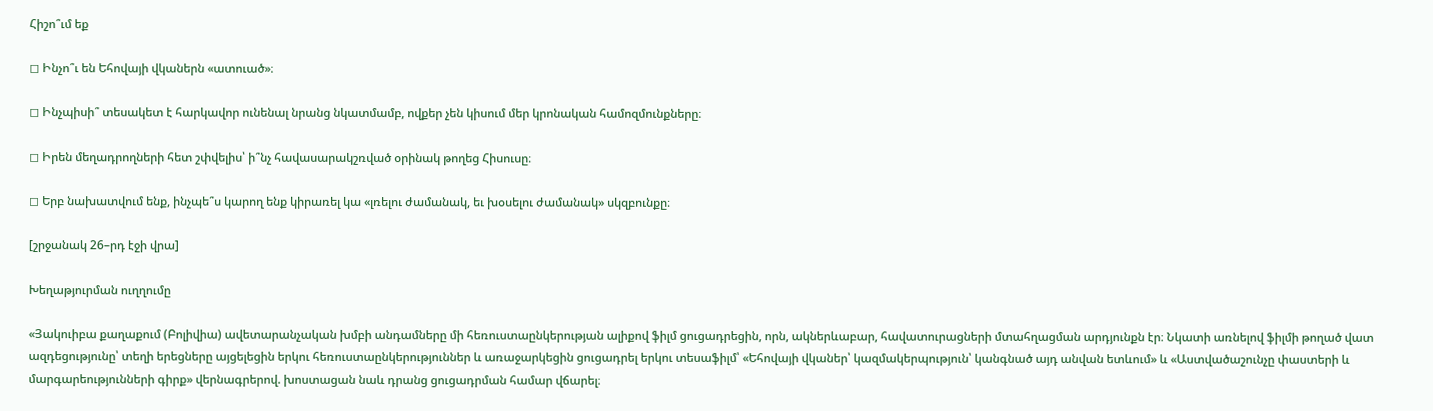Հիշո՞ւմ եք

◻ Ինչո՞ւ են Եհովայի վկաներն «ատուած»։

◻ Ինչպիսի՞ տեսակետ է հարկավոր ունենալ նրանց նկատմամբ, ովքեր չեն կիսում մեր կրոնական համոզմունքները։

◻ Իրեն մեղադրողների հետ շփվելիս՝ ի՞նչ հավասարակշռված օրինակ թողեց Հիսուսը։

◻ Երբ նախատվում ենք, ինչպե՞ս կարող ենք կիրառել կա «լռելու ժամանակ, եւ խօսելու ժամանակ» սկզբունքը։

[շրջանակ 26–րդ էջի վրա]

Խեղաթյուրման ուղղումը

«Յակուիբա քաղաքում (Բոլիվիա) ավետարանչական խմբի անդամները մի հեռուստաընկերության ալիքով ֆիլմ ցուցադրեցին, որն, ակներևաբար, հավատուրացների մտահղացման արդյունքն էր։ Նկատի առնելով ֆիլմի թողած վատ ազդեցությունը՝ տեղի երեցները այցելեցին երկու հեռուստաընկերություններ և առաջարկեցին ցուցադրել երկու տեսաֆիլմ՝ «Եհովայի վկաներ՝ կազմակերպություն՝ կանգնած այդ անվան ետևում» և «Աստվածաշունչը փաստերի և մարգարեությունների գիրք» վերնագրերով. խոստացան նաև դրանց ցուցադրման համար վճարել։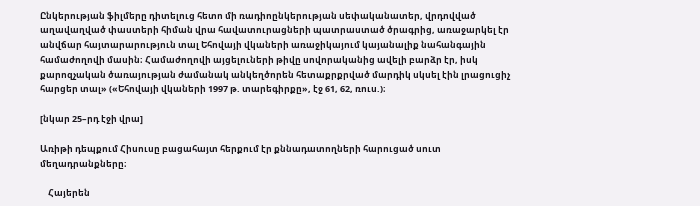Ընկերության ֆիլմերը դիտելուց հետո մի ռադիոընկերության սեփականատեր, վրդովված աղավաղված փաստերի հիման վրա հավատուրացների պատրաստած ծրագրից, առաջարկել էր անվճար հայտարարություն տալ Եհովայի վկաների առաջիկայում կայանալիք նահանգային համաժողովի մասին։ Համաժողովի այցելուների թիվը սովորականից ավելի բարձր էր, իսկ քարոզչական ծառայության ժամանակ անկեղծորեն հետաքրքրված մարդիկ սկսել էին լրացուցիչ հարցեր տալ» («Եհովայի վկաների 1997 թ. տարեգիրքը», էջ 61, 62, ռուս.)։

[նկար 25–րդ էջի վրա]

Առիթի դեպքում Հիսուսը բացահայտ հերքում էր քննադատողների հարուցած սուտ մեղադրանքները։

    Հայերեն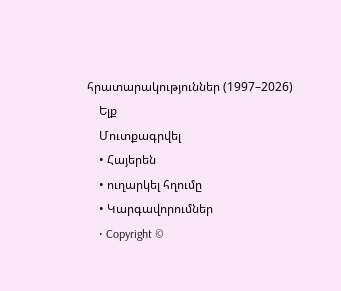հրատարակություններ (1997–2026)
    Ելք
    Մուտքագրվել
    • Հայերեն
    • ուղարկել հղումը
    • Կարգավորումներ
    • Copyright ©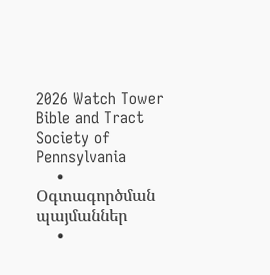2026 Watch Tower Bible and Tract Society of Pennsylvania
    • Օգտագործման պայմաններ
    •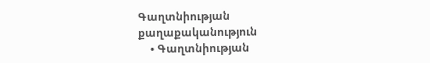Գաղտնիության քաղաքականություն
    • Գաղտնիության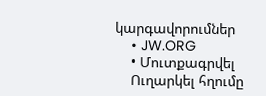կարգավորումներ
    • JW.ORG
    • Մուտքագրվել
    Ուղարկել հղումը